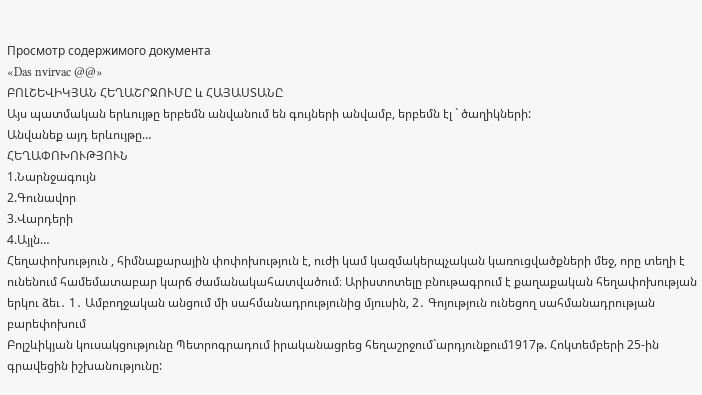Просмотр содержимого документа
«Das nvirvac @@»
ԲՈԼՇԵՎԻԿՅԱՆ ՀԵՂԱՇՐՋՈՒՄԸ և ՀԱՅԱՍՏԱՆԸ
Այս պատմական երևույթը երբեմն անվանում են գույների անվամբ, երբեմն էլ ` ծաղիկների:
Անվանեք այդ երևույթը…
ՀԵՂԱՓՈԽՈՒԹՅՈՒՆ
1.Նարնջագույն
2.Գունավոր
3.Վարդերի
4.Այլն…
Հեղափոխություն , հիմնաքարային փոփոխություն է, ուժի կամ կազմակերպչական կառուցվածքների մեջ, որը տեղի է ունենում համեմատաբար կարճ ժամանակահատվածում։ Արիստոտելը բնութագրում է քաղաքական հեղափոխության երկու ձեւ․ 1․ Ամբողջական անցում մի սահմանադրությունից մյուսին, 2․ Գոյություն ունեցող սահմանադրության բարեփոխում
Բոլշևիկյան կուսակցությունը Պետրոգրադում իրականացրեց հեղաշրջում`արդյունքում1917թ. Հոկտեմբերի 25-ին գրավեցին իշխանությունը: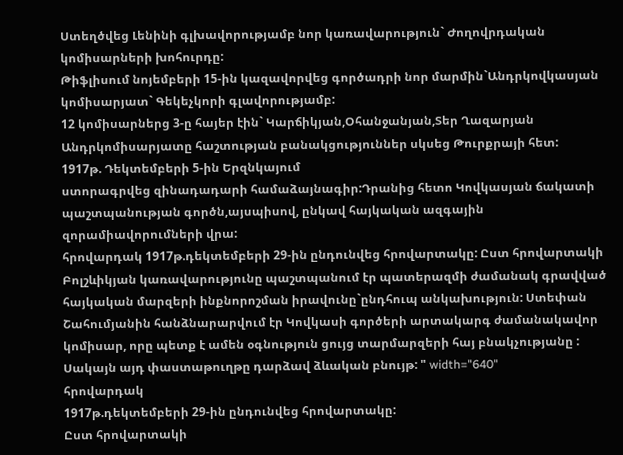Ստեղծվեց Լենինի գլխավորությամբ նոր կառավարություն` Ժողովրդական կոմիսարների խոհուրդը:
Թիֆլիսում նոյեմբերի 15-ին կազավորվեց գործադրի նոր մարմին`Անդրկովկասյան կոմիսարյատ` Գեկեչկորի գլավորությամբ:
12 կոմիսարներց 3-ը հայեր էին` Կարճիկյան,Օհանջանյան,Տեր Ղազարյան
Անդրկոմիսարյատը հաշտության բանակցություններ սկսեց Թուրքրայի հետ:
1917թ. Դեկտեմբերի 5-ին Երզնկայում
ստորագրվեց զինադադարի համաձայնագիր:Դրանից հետո Կովկասյան ճակատի պաշտպանության գործն,այսպիսով, ընկավ հայկական ազգային զորամիավորումների վրա:
հրովարդակ 1917թ.դեկտեմբերի 29-ին ընդունվեց հրովարտակը: Ըստ հրովարտակի Բոլշևիկյան կառավարությունը պաշտպանում էր պատերազմի ժամանակ գրավված հայկական մարզերի ինքնորոշման իրավունը`ընդհուպ անկախություն: Ստեփան Շահումյանին հանձնարարվում էր Կովկասի գործերի արտակարգ ժամանակավոր կոմիսար, որը պետք է ամեն օգնություն ցույց տարմարզերի հայ բնակչությանը : Սակայն այդ փաստաթուղթը դարձավ ձևական բնույթ: " width="640"
հրովարդակ
1917թ.դեկտեմբերի 29-ին ընդունվեց հրովարտակը:
Ըստ հրովարտակի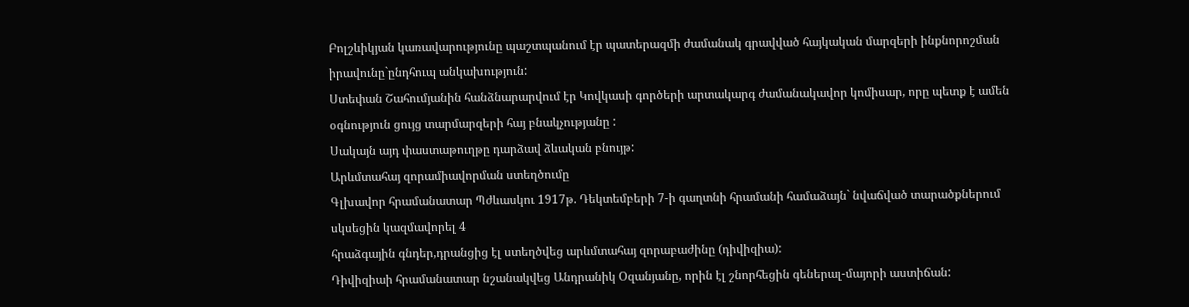Բոլշևիկյան կառավարությունը պաշտպանում էր պատերազմի ժամանակ գրավված հայկական մարզերի ինքնորոշման իրավունը`ընդհուպ անկախություն:
Ստեփան Շահումյանին հանձնարարվում էր Կովկասի գործերի արտակարգ ժամանակավոր կոմիսար, որը պետք է ամեն օգնություն ցույց տարմարզերի հայ բնակչությանը :
Սակայն այդ փաստաթուղթը դարձավ ձևական բնույթ:
Արևմտահայ զորամիավորման ստեղծումը
Գլխավոր հրամանատար Պժևասկու 1917թ. Դեկտեմբերի 7-ի գաղտնի հրամանի համաձայն` նվաճված տարածքներում սկսեցին կազմավորել 4
հրաձգային գնդեր,դրանցից էլ ստեղծվեց արևմտահայ զորաբաժինը (դիվիզիա):
Դիվիզիաի հրամանատար նշանակվեց Անդրանիկ Օզանյանը, որին էլ շնորհեցին գեներալ-մայորի աստիճան: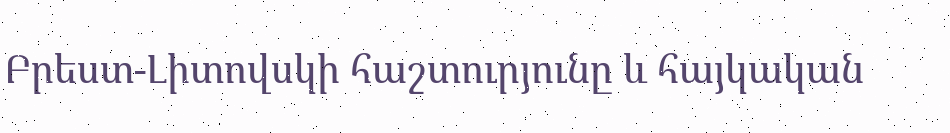Բրեստ-Լիտովսկի հաշտուրյունը և հայկական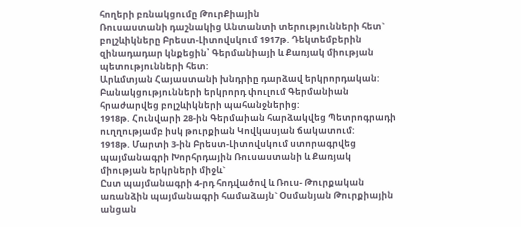հողերի բռնակցումը ԹուրՔիային
Ռուսաստանի դաշնակից Անտանտի տերությունների հետ` բոլշևիկները Բրեստ-Լիտովսկում 1917թ. Դեկտեմբերին զինադադար կնքեցին՝ Գերմանիայի և Քառյակ միության պետությունների հետ:
Արևմտյան Հայաստանի խնդրիը դարձավ երկրորդական:
Բանակցությունների երկրորդ փուլում Գերմանիան հրաժարվեց բոլշևիկների պահանջներից:
1918թ. Հունվարի 28-ին Գերմաիան հարձակվեց Պետրոգրադի ուղղությամբ իսկ թուրքիան Կովկասյան ճակատում:
1918թ. Մարտի 3-ին Բրեստ-Լիտովսկում ստորագրվեց պայմանագրի Խորհրդային Ռուսաստանի և Քառյակ միության երկրների միջև`
Ըստ պայմանագրի 4-րդ հոդվածով և Ռուս- Թուրքական առանձին պայմանագրի համաձայն` Օսմանյան Թուրքիային անցան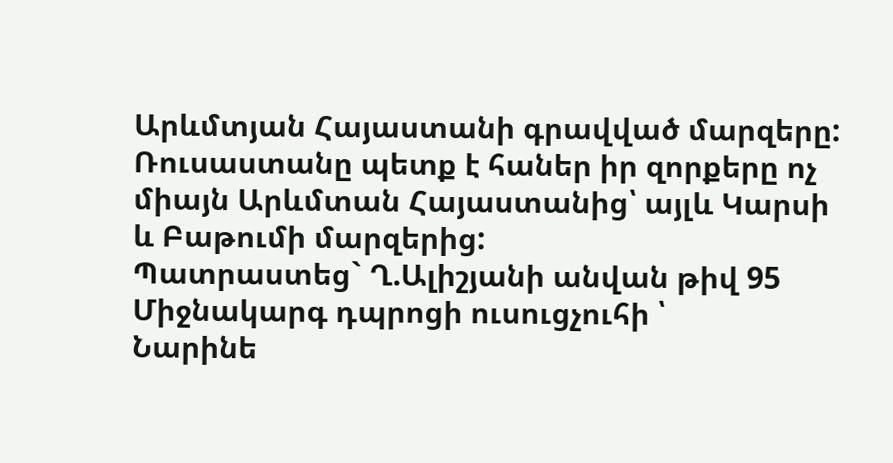Արևմտյան Հայաստանի գրավված մարզերը: Ռուսաստանը պետք է հաներ իր զորքերը ոչ միայն Արևմտան Հայաստանից՝ այլև Կարսի և Բաթումի մարզերից:
Պատրաստեց` Ղ.Ալիշյանի անվան թիվ 95
Միջնակարգ դպրոցի ուսուցչուհի ՝
Նարինե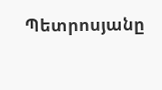Պետրոսյանը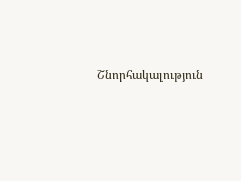Շնորհակալություն